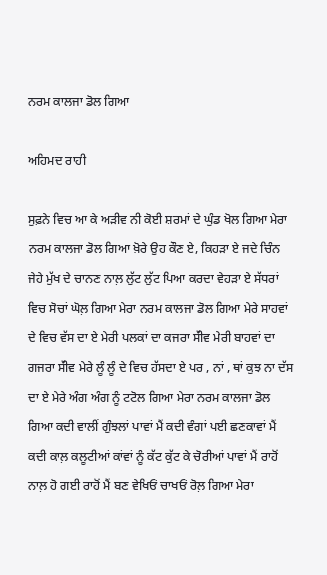ਨਰਮ ਕਾਲਜਾ ਡੋਲ ਗਿਆ

ਅਹਿਮਦ ਰਾਹੀ

ਸੁਫ਼ਨੇ ਵਿਚ ਆ ਕੇ ਅੜੀਵ ਨੀ ਕੋਈ ਸ਼ਰਮਾਂ ਦੇ ਘੁੰਡ ਖੋਲ ਗਿਆ ਮੇਰਾ ਨਰਮ ਕਾਲਜਾ ਡੋਲ ਗਿਆ ਖ਼ੋਰੇ ਉਹ ਕੌਣ ਏ, ਕਿਹੜਾ ਏ ਜਦੇ ਚਿੰਨ ਜੇਹੇ ਮੁੱਖ ਦੇ ਚਾਨਣ ਨਾਲ਼ ਲੁੱਟ ਲੁੱਟ ਪਿਆ ਕਰਦਾ ਵੇਹੜਾ ਏ ਸੱਧਰਾਂ ਵਿਚ ਸੋਚਾਂ ਘੋਲ਼ ਗਿਆ ਮੇਰਾ ਨਰਮ ਕਾਲਜਾ ਡੋਲ ਗਿਆ ਮੇਰੇ ਸਾਹਵਾਂ ਦੇ ਵਿਚ ਵੱਸ ਦਾ ਏ ਮੇਰੀ ਪਲਕਾਂ ਦਾ ਕਜਰਾ ਸੱੀਵ ਮੇਰੀ ਬਾਹਵਾਂ ਦਾ ਗਜਰਾ ਸੱੀਵ ਮੇਰੇ ਲੂੰ ਲੂੰ ਦੇ ਵਿਚ ਹੱਸਦਾ ਏ ਪਰ , ਨਾਂ , ਥਾਂ ਕੁਝ ਨਾ ਦੱਸ ਦਾ ਏ ਮੇਰੇ ਅੰਗ ਅੰਗ ਨੂੰ ਟਟੋਲ ਗਿਆ ਮੇਰਾ ਨਰਮ ਕਾਲਜਾ ਡੋਲ ਗਿਆ ਕਦੀ ਵਾਲੀਂ ਗੁੰਝਲਾਂ ਪਾਵਾਂ ਮੈਂ ਕਦੀ ਵੰਗਾਂ ਪਈ ਛਣਕਾਵਾਂ ਮੈਂ ਕਦੀ ਕਾਲ਼ ਕਲੂਟੀਆਂ ਕਾਂਵਾਂ ਨੂੰ ਕੱਟ ਕੁੱਟ ਕੇ ਚੋਰੀਆਂ ਪਾਵਾਂ ਮੈਂ ਰਾਹੋਂ ਨਾਲ਼ ਹੋ ਗਈ ਰਾਹੋਂ ਮੈਂ ਬਣ ਵੇਖਿਓਂ ਚਾਖਓਂ ਰੋਲ਼ ਗਿਆ ਮੇਰਾ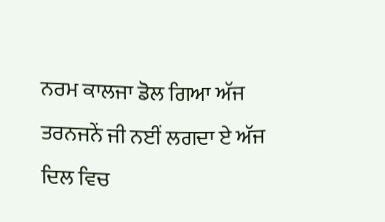ਨਰਮ ਕਾਲਜਾ ਡੋਲ ਗਿਆ ਅੱਜ ਤਰਨਜਨੇਂ ਜੀ ਨਈਂ ਲਗਦਾ ਏ ਅੱਜ ਦਿਲ ਵਿਚ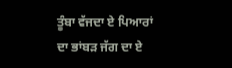ਤੂੰਬਾ ਵੱਜਦਾ ਏ ਪਿਆਰਾਂ ਦਾ ਭਾਂਬੜ ਜੱਗ ਦਾ ਏ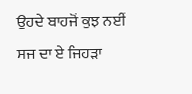ਉਹਦੇ ਬਾਹਜੋਂ ਕੁਝ ਨਈਂ ਸਜ ਦਾ ਏ ਜਿਹੜਾ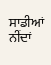ਸਾਡੀਆਂ ਨੀਂਦਾਂ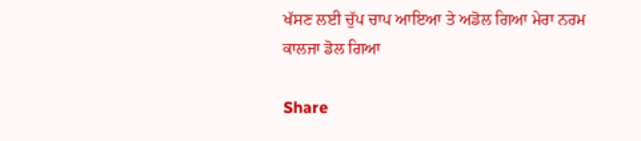ਖੱਸਣ ਲਈ ਚੁੱਪ ਚਾਪ ਆਇਆ ਤੇ ਅਡੋਲ ਗਿਆ ਮੇਰਾ ਨਰਮ ਕਾਲਜਾ ਡੋਲ ਗਿਆ

Share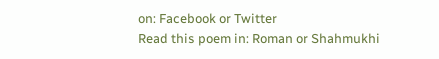on: Facebook or Twitter
Read this poem in: Roman or Shahmukhi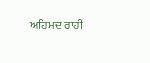ਅਹਿਮਦ ਰਾਹੀ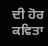ਦੀ ਹੋਰ ਕਵਿਤਾ